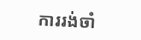ការរង់ចាំ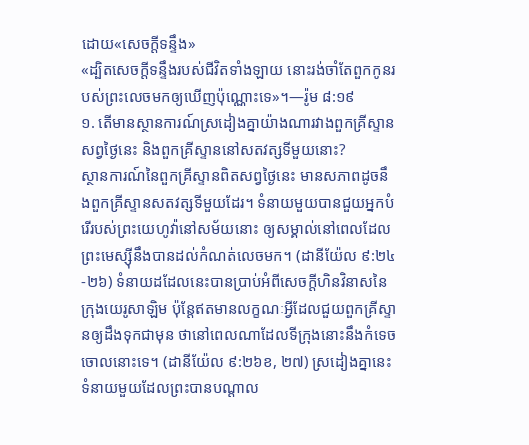ដោយ«សេចក្ដីទន្ទឹង»
«ដ្បិតសេចក្ដីទន្ទឹងរបស់ជីវិតទាំងឡាយ នោះរង់ចាំតែពួកកូនរបស់ព្រះលេចមកឲ្យឃើញប៉ុណ្ណោះទេ»។—រ៉ូម ៨:១៩
១. តើមានស្ថានការណ៍ស្រដៀងគ្នាយ៉ាងណារវាងពួកគ្រីស្ទានសព្វថ្ងៃនេះ និងពួកគ្រីស្ទាននៅសតវត្សទីមួយនោះ?
ស្ថានការណ៍នៃពួកគ្រីស្ទានពិតសព្វថ្ងៃនេះ មានសភាពដូចនឹងពួកគ្រីស្ទានសតវត្សទីមួយដែរ។ ទំនាយមួយបានជួយអ្នកបំរើរបស់ព្រះយេហូវ៉ានៅសម័យនោះ ឲ្យសម្គាល់នៅពេលដែលព្រះមេស្ស៊ីនឹងបានដល់កំណត់លេចមក។ (ដានីយ៉ែល ៩:២៤-២៦) ទំនាយដដែលនេះបានប្រាប់អំពីសេចក្ដីហិនវិនាសនៃក្រុងយេរូសាឡិម ប៉ុន្តែឥតមានលក្ខណៈអ្វីដែលជួយពួកគ្រីស្ទានឲ្យដឹងទុកជាមុន ថានៅពេលណាដែលទីក្រុងនោះនឹងកំទេចចោលនោះទេ។ (ដានីយ៉ែល ៩:២៦ខ, ២៧) ស្រដៀងគ្នានេះ ទំនាយមួយដែលព្រះបានបណ្ដាល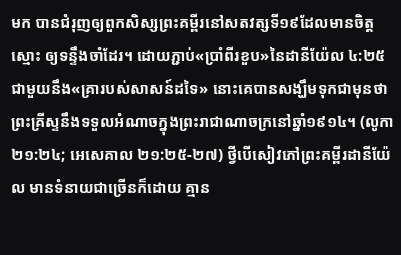មក បានជំរុញឲ្យពួកសិស្សព្រះគម្ពីរនៅសតវត្សទី១៩ដែលមានចិត្តស្មោះ ឲ្យទន្ទឹងចាំដែរ។ ដោយភ្ជាប់«ប្រាំពីរខួប»នៃដានីយ៉ែល ៤:២៥ ជាមួយនឹង«គ្រារបស់សាសន៍ដទៃ» នោះគេបានសង្ឃឹមទុកជាមុនថា ព្រះគ្រីស្ទនឹងទទួលអំណាចក្នុងព្រះរាជាណាចក្រនៅឆ្នាំ១៩១៤។ (លូកា ២១:២៤; អេសេគាល ២១:២៥-២៧) ថ្វីបើសៀវភៅព្រះគម្ពីរដានីយ៉ែល មានទំនាយជាច្រើនក៏ដោយ គ្មាន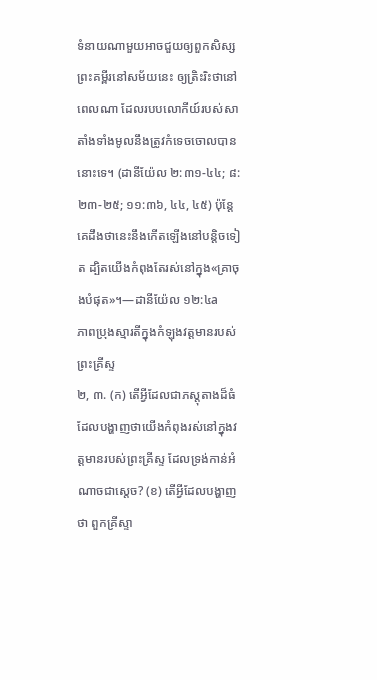ទំនាយណាមួយអាចជួយឲ្យពួកសិស្សព្រះគម្ពីរនៅសម័យនេះ ឲ្យត្រិះរិះថានៅពេលណា ដែលរបបលោកីយ៍របស់សាតាំងទាំងមូលនឹងត្រូវកំទេចចោលបាននោះទេ។ (ដានីយ៉ែល ២:៣១-៤៤; ៨:២៣-២៥; ១១:៣៦, ៤៤, ៤៥) ប៉ុន្តែ គេដឹងថានេះនឹងកើតឡើងនៅបន្ដិចទៀត ដ្បិតយើងកំពុងតែរស់នៅក្នុង«គ្រាចុងបំផុត»។—ដានីយ៉ែល ១២:៤a
ភាពប្រុងស្មារតីក្នុងកំឡុងវត្តមានរបស់ព្រះគ្រីស្ទ
២, ៣. (ក) តើអ្វីដែលជាភស្តុតាងដ៏ធំ ដែលបង្ហាញថាយើងកំពុងរស់នៅក្នុងវត្តមានរបស់ព្រះគ្រីស្ទ ដែលទ្រង់កាន់អំណាចជាស្តេច? (ខ) តើអ្វីដែលបង្ហាញថា ពួកគ្រីស្ទា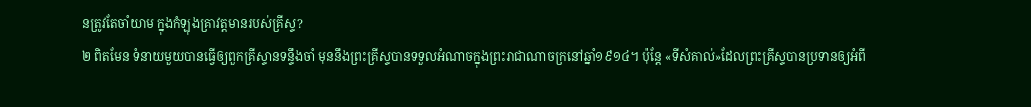នត្រូវតែចាំយាម ក្នុងកំឡុងគ្រាវត្តមានរបស់គ្រីស្ទ?
២ ពិតមែន ទំនាយមួយបានធ្វើឲ្យពួកគ្រីស្ទានទន្ទឹងចាំ មុននឹងព្រះគ្រីស្ទបានទទួលអំណាចក្នុងព្រះរាជាណាចក្រនៅឆ្នាំ១៩១៤។ ប៉ុន្តែ «ទីសំគាល់»ដែលព្រះគ្រីស្ទបានប្រទានឲ្យអំពី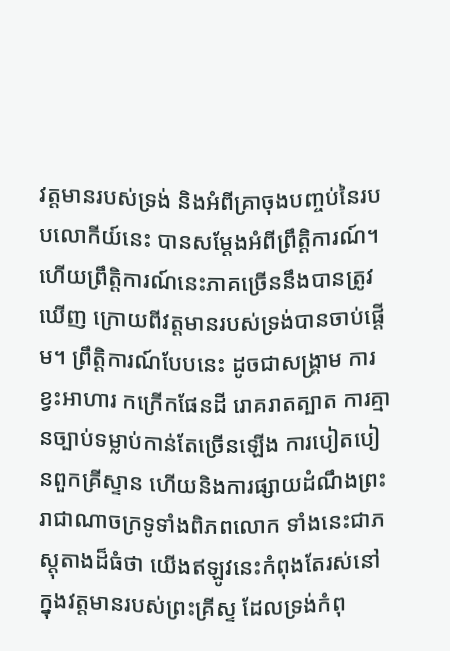វត្តមានរបស់ទ្រង់ និងអំពីគ្រាចុងបញ្ចប់នៃរបបលោកីយ៍នេះ បានសម្ដែងអំពីព្រឹត្ដិការណ៍។ ហើយព្រឹត្ដិការណ៍នេះភាគច្រើននឹងបានត្រូវឃើញ ក្រោយពីវត្តមានរបស់ទ្រង់បានចាប់ផ្ដើម។ ព្រឹត្ដិការណ៍បែបនេះ ដូចជាសង្គ្រាម ការខ្វះអាហារ កក្រើកផែនដី រោគរាតត្បាត ការគ្មានច្បាប់ទម្លាប់កាន់តែច្រើនឡើង ការបៀតបៀនពួកគ្រីស្ទាន ហើយនិងការផ្សាយដំណឹងព្រះរាជាណាចក្រទូទាំងពិភពលោក ទាំងនេះជាភស្តុតាងដ៏ធំថា យើងឥឡូវនេះកំពុងតែរស់នៅក្នុងវត្តមានរបស់ព្រះគ្រីស្ទ ដែលទ្រង់កំពុ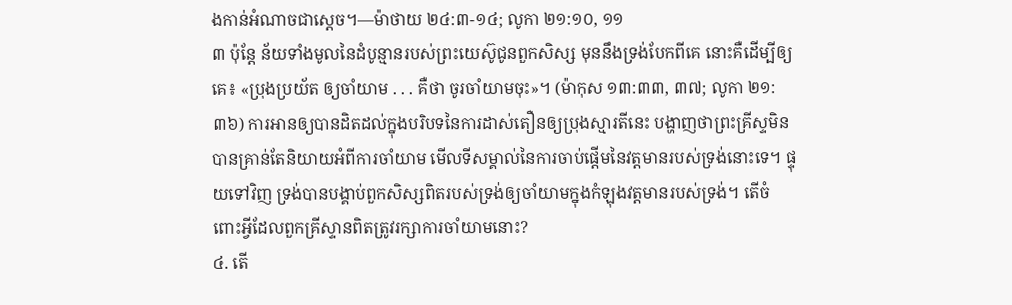ងកាន់អំណាចជាស្តេច។—ម៉ាថាយ ២៤:៣-១៤; លូកា ២១:១០, ១១
៣ ប៉ុន្តែ ន័យទាំងមូលនៃដំបូន្មានរបស់ព្រះយេស៊ូជូនពួកសិស្ស មុននឹងទ្រង់បែកពីគេ នោះគឺដើម្បីឲ្យគេ៖ «ប្រុងប្រយ័ត ឲ្យចាំយាម . . . គឺថា ចូរចាំយាមចុះ»។ (ម៉ាកុស ១៣:៣៣, ៣៧; លូកា ២១:៣៦) ការអានឲ្យបានដិតដល់ក្នុងបរិបទនៃការដាស់តឿនឲ្យប្រុងស្មារតីនេះ បង្ហាញថាព្រះគ្រីស្ទមិនបានគ្រាន់តែនិយាយអំពីការចាំយាម មើលទីសម្គាល់នៃការចាប់ផ្ដើមនៃវត្តមានរបស់ទ្រង់នោះទេ។ ផ្ទុយទៅវិញ ទ្រង់បានបង្គាប់ពួកសិស្សពិតរបស់ទ្រង់ឲ្យចាំយាមក្នុងកំឡុងវត្តមានរបស់ទ្រង់។ តើចំពោះអ្វីដែលពួកគ្រីស្ទានពិតត្រូវរក្សាការចាំយាមនោះ?
៤. តើ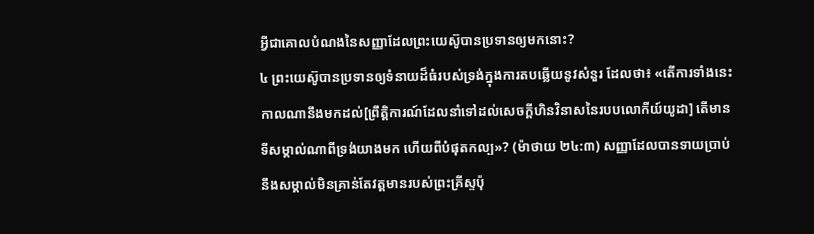អ្វីជាគោលបំណងនៃសញ្ញាដែលព្រះយេស៊ូបានប្រទានឲ្យមកនោះ?
៤ ព្រះយេស៊ូបានប្រទានឲ្យទំនាយដ៏ធំរបស់ទ្រង់ក្នុងការតបឆ្លើយនូវសំនួរ ដែលថា៖ «តើការទាំងនេះកាលណានឹងមកដល់[ព្រឹត្ដិការណ៍ដែលនាំទៅដល់សេចក្ដីហិនវិនាសនៃរបបលោកីយ៍យូដា] តើមានទីសម្គាល់ណាពីទ្រង់យាងមក ហើយពីបំផុតកល្ប»? (ម៉ាថាយ ២៤:៣) សញ្ញាដែលបានទាយប្រាប់ នឹងសម្គាល់មិនគ្រាន់តែវត្តមានរបស់ព្រះគ្រីស្ទប៉ុ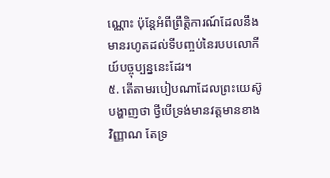ណ្ណោះ ប៉ុន្តែអំពីព្រឹត្ដិការណ៍ដែលនឹងមានរហូតដល់ទីបញ្ចប់នៃរបបលោកីយ៍បច្ចុប្បន្ននេះដែរ។
៥. តើតាមរបៀបណាដែលព្រះយេស៊ូបង្ហាញថា ថ្វីបើទ្រង់មានវត្តមានខាងវិញ្ញាណ តែទ្រ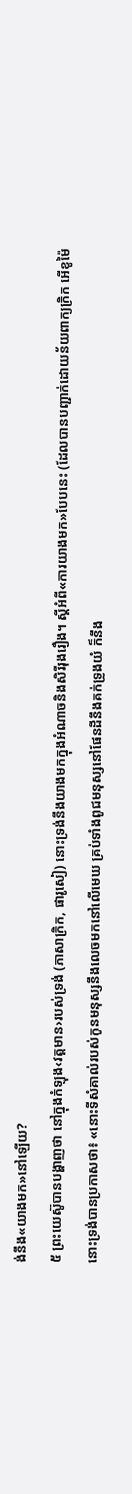ង់នឹង«យាងមក»នៅឡើយ?
៥ ព្រះយេស៊ូបានបង្ហាញថា នៅក្នុងកំឡុង‹វត្តមាន›របស់ទ្រង់ (ភាសាក្រិក, ផារូសៀ) នោះទ្រង់នឹងយាងមកក្នុងអំណាចនិងសិរីរុងរឿង។ ស្តីអំពី«ការយាងមក»បែបនេះ (ដែលបានបញ្ជាក់ដោយន័យពាក្យក្រិក អើខូម៉ៃ នោះទ្រង់បានប្រកាសថា៖ «នោះទីសំគាល់របស់កូនមនុស្សនឹងលេចមកនៅលើមេឃ គ្រប់ទាំងពូជមនុស្សនៅផែនដីនឹងគក់ទ្រូងយំ ក៏នឹង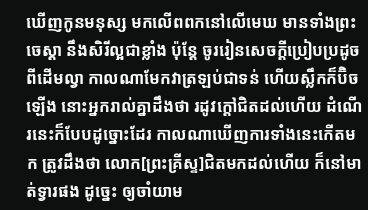ឃើញកូនមនុស្ស មកលើពពកនៅលើមេឃ មានទាំងព្រះចេស្ដា នឹងសិរីល្អជាខ្លាំង ប៉ុន្តែ ចូររៀនសេចក្ដីប្រៀបប្រដូចពីដើមល្វា កាលណាមែកវាត្រឡប់ជាទន់ ហើយស្លឹកក៏ប៊ិចឡើង នោះអ្នករាល់គ្នាដឹងថា រដូវក្ដៅជិតដល់ហើយ ដំណើរនេះក៏បែបដូច្នោះដែរ កាលណាឃើញការទាំងនេះកើតមក ត្រូវដឹងថា លោក[ព្រះគ្រីស្ទ]ជិតមកដល់ហើយ ក៏នៅមាត់ទ្វារផង ដូច្នេះ ឲ្យចាំយាម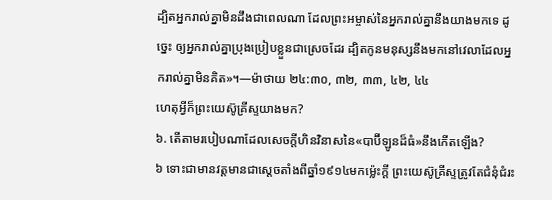ដ្បិតអ្នករាល់គ្នាមិនដឹងជាពេលណា ដែលព្រះអម្ចាស់នៃអ្នករាល់គ្នានឹងយាងមកទេ ដូច្នេះ ឲ្យអ្នករាល់គ្នាប្រុងប្រៀបខ្លួនជាស្រេចដែរ ដ្បិតកូនមនុស្សនឹងមកនៅវេលាដែលអ្នករាល់គ្នាមិនគិត»។—ម៉ាថាយ ២៤:៣០, ៣២, ៣៣, ៤២, ៤៤
ហេតុអ្វីក៏ព្រះយេស៊ូគ្រីស្ទយាងមក?
៦. តើតាមរបៀបណាដែលសេចក្ដីហិនវិនាសនៃ«បាប៊ីឡូនដ៏ធំ»នឹងកើតឡើង?
៦ ទោះជាមានវត្តមានជាស្តេចតាំងពីឆ្នាំ១៩១៤មកម្ល៉េះក្ដី ព្រះយេស៊ូគ្រីស្ទត្រូវតែជំនុំជំរះ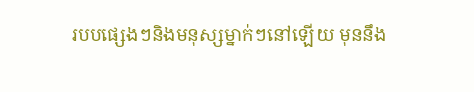របបផ្សេងៗនិងមនុស្សម្នាក់ៗនៅឡើយ មុននឹង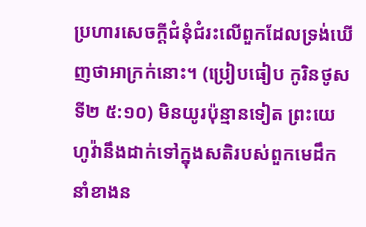ប្រហារសេចក្ដីជំនុំជំរះលើពួកដែលទ្រង់ឃើញថាអាក្រក់នោះ។ (ប្រៀបធៀប កូរិនថូសទី២ ៥:១០) មិនយូរប៉ុន្មានទៀត ព្រះយេហូវ៉ានឹងដាក់ទៅក្នុងសតិរបស់ពួកមេដឹកនាំខាងន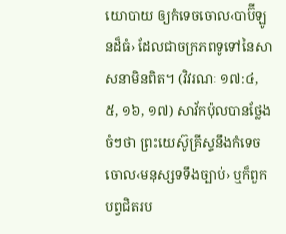យោបាយ ឲ្យកំទេចចោល‹បាប៊ីឡូនដ៏ធំ› ដែលជាចក្រភពទូទៅនៃសាសនាមិនពិត។ (វិវរណៈ ១៧:៤, ៥, ១៦, ១៧) សាវ័កប៉ុលបានថ្លែងចំៗថា ព្រះយេស៊ូគ្រីស្ទនឹងកំទេចចោល‹មនុស្សទទឹងច្បាប់› ឬក៏ពួកបព្វជិតរប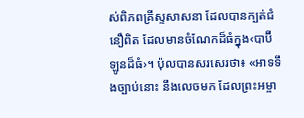ស់ពិភពគ្រីស្ទសាសនា ដែលបានក្បត់ជំនឿពិត ដែលមានចំណែកដ៏ធំក្នុង‹បាប៊ីឡូនដ៏ធំ›។ ប៉ុលបានសរសេរថា៖ «អាទទឹងច្បាប់នោះ នឹងលេចមក ដែលព្រះអម្ចា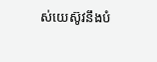ស់យេស៊ូវនឹងបំ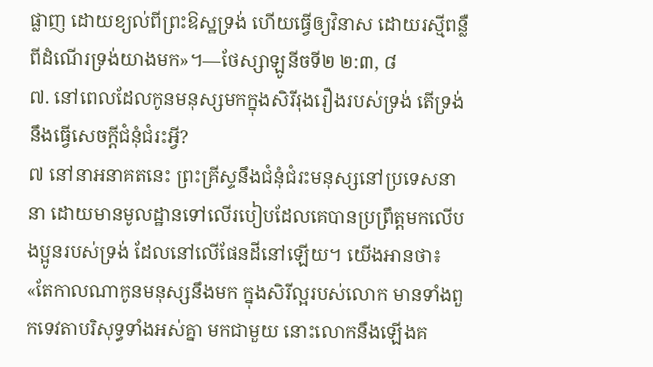ផ្លាញ ដោយខ្យល់ពីព្រះឱស្ឋទ្រង់ ហើយធ្វើឲ្យវិនាស ដោយរស្មីពន្លឺពីដំណើរទ្រង់យាងមក»។—ថែស្សាឡូនីចទី២ ២:៣, ៨
៧. នៅពេលដែលកូនមនុស្សមកក្នុងសិរីរុងរឿងរបស់ទ្រង់ តើទ្រង់នឹងធ្វើសេចក្ដីជំនុំជំរះអ្វី?
៧ នៅនាអនាគតនេះ ព្រះគ្រីស្ទនឹងជំនុំជំរះមនុស្សនៅប្រទេសនានា ដោយមានមូលដ្ឋានទៅលើរបៀបដែលគេបានប្រព្រឹត្តមកលើបងប្អូនរបស់ទ្រង់ ដែលនៅលើផែនដីនៅឡើយ។ យើងអានថា៖ «តែកាលណាកូនមនុស្សនឹងមក ក្នុងសិរីល្អរបស់លោក មានទាំងពួកទេវតាបរិសុទ្ធទាំងអស់គ្នា មកជាមួយ នោះលោកនឹងឡើងគ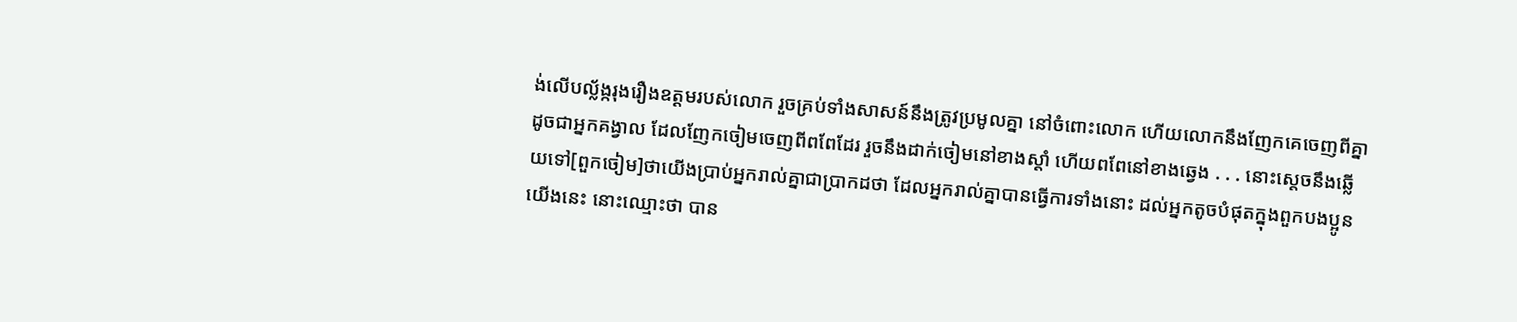ង់លើបល្ល័ង្ករុងរឿងឧត្តមរបស់លោក រួចគ្រប់ទាំងសាសន៍នឹងត្រូវប្រមូលគ្នា នៅចំពោះលោក ហើយលោកនឹងញែកគេចេញពីគ្នា ដូចជាអ្នកគង្វាល ដែលញែកចៀមចេញពីពពែដែរ រួចនឹងដាក់ចៀមនៅខាងស្ដាំ ហើយពពែនៅខាងឆ្វេង . . . នោះស្តេចនឹងឆ្លើយទៅ[ពួកចៀម]ថាយើងប្រាប់អ្នករាល់គ្នាជាប្រាកដថា ដែលអ្នករាល់គ្នាបានធ្វើការទាំងនោះ ដល់អ្នកតូចបំផុតក្នុងពួកបងប្អូនយើងនេះ នោះឈ្មោះថា បាន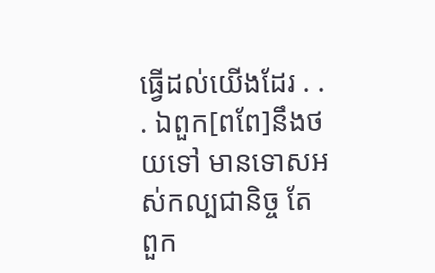ធ្វើដល់យើងដែរ . . . ឯពួក[ពពែ]នឹងថយទៅ មានទោសអស់កល្បជានិច្ច តែពួក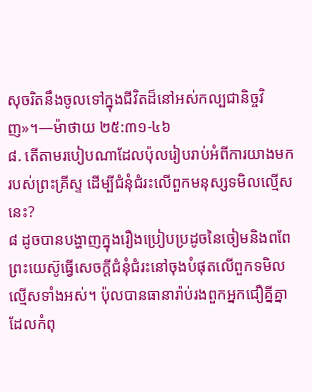សុចរិតនឹងចូលទៅក្នុងជីវិតដ៏នៅអស់កល្បជានិច្ចវិញ»។—ម៉ាថាយ ២៥:៣១-៤៦
៨. តើតាមរបៀបណាដែលប៉ុលរៀបរាប់អំពីការយាងមករបស់ព្រះគ្រីស្ទ ដើម្បីជំនុំជំរះលើពួកមនុស្សទមិលល្មើសនេះ?
៨ ដូចបានបង្ហាញក្នុងរឿងប្រៀបប្រដូចនៃចៀមនិងពពែ ព្រះយេស៊ូធ្វើសេចក្ដីជំនុំជំរះនៅចុងបំផុតលើពួកទមិលល្មើសទាំងអស់។ ប៉ុលបានធានារ៉ាប់រងពួកអ្នកជឿគ្នីគ្នាដែលកំពុ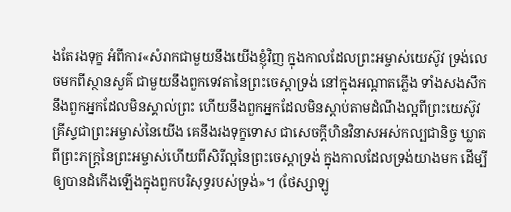ងតែរងទុក្ខ អំពីការ«សំរាកជាមួយនឹងយើងខ្ញុំវិញ ក្នុងកាលដែលព្រះអម្ចាស់យេស៊ូវ ទ្រង់លេចមកពីស្ថានសួគ៌ ជាមួយនឹងពួកទេវតានៃព្រះចេស្ដាទ្រង់ នៅក្នុងអណ្ដាតភ្លើង ទាំងសងសឹកនឹងពួកអ្នកដែលមិនស្គាល់ព្រះ ហើយនឹងពួកអ្នកដែលមិនស្ដាប់តាមដំណឹងល្អពីព្រះយេស៊ូវគ្រីស្ទជាព្រះអម្ចាស់នៃយើង គេនឹងរងទុក្ខទោស ជាសេចក្ដីហិនវិនាសអស់កល្បជានិច្ច ឃ្លាតពីព្រះភក្ដ្រនៃព្រះអម្ចាស់ហើយពីសិរីល្អនៃព្រះចេស្ដាទ្រង់ ក្នុងកាលដែលទ្រង់យាងមក ដើម្បីឲ្យបានដំកើងឡើងក្នុងពួកបរិសុទ្ធរបស់ទ្រង់»។ (ថែស្សាឡូ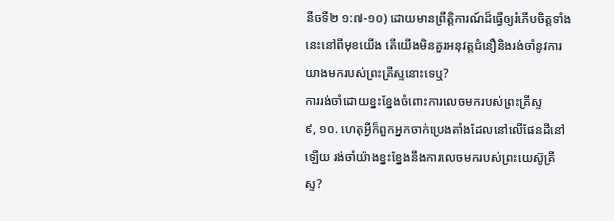នីចទី២ ១:៧-១០) ដោយមានព្រឹត្ដិការណ៍ដ៏ធ្វើឲ្យរំភើបចិត្តទាំងនេះនៅពីមុខយើង តើយើងមិនគួរអនុវត្តជំនឿនិងរង់ចាំនូវការយាងមករបស់ព្រះគ្រីស្ទនោះទេឬ?
ការរង់ចាំដោយខ្នះខ្នែងចំពោះការលេចមករបស់ព្រះគ្រីស្ទ
៩, ១០. ហេតុអ្វីក៏ពួកអ្នកចាក់ប្រេងតាំងដែលនៅលើផែនដីនៅឡើយ រង់ចាំយ៉ាងខ្នះខ្នែងនឹងការលេចមករបស់ព្រះយេស៊ូគ្រីស្ទ?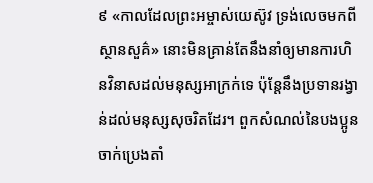៩ «កាលដែលព្រះអម្ចាស់យេស៊ូវ ទ្រង់លេចមកពីស្ថានសួគ៌» នោះមិនគ្រាន់តែនឹងនាំឲ្យមានការហិនវិនាសដល់មនុស្សអាក្រក់ទេ ប៉ុន្តែនឹងប្រទានរង្វាន់ដល់មនុស្សសុចរិតដែរ។ ពួកសំណល់នៃបងប្អូនចាក់ប្រេងតាំ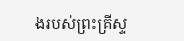ងរបស់ព្រះគ្រីស្ទ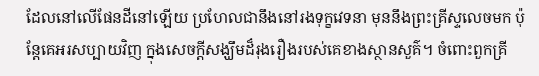ដែលនៅលើផែនដីនៅឡើយ ប្រហែលជានឹងនៅរងទុក្ខវេទនា មុននឹងព្រះគ្រីស្ទលេចមក ប៉ុន្តែគេអរសប្បាយវិញ ក្នុងសេចក្ដីសង្ឃឹមដ៏រុងរឿងរបស់គេខាងស្ថានសួគ៌។ ចំពោះពួកគ្រី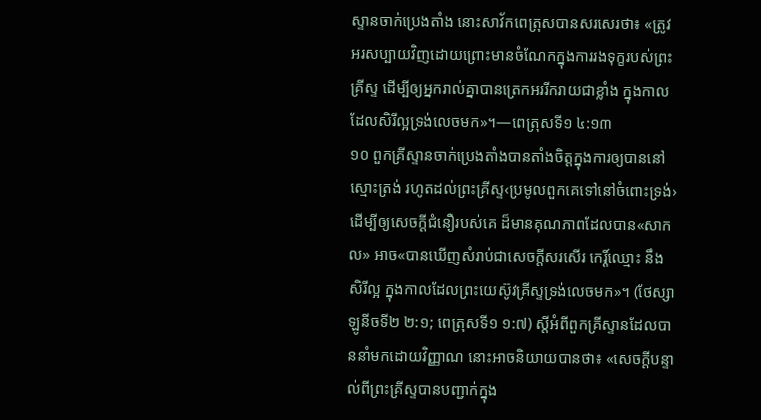ស្ទានចាក់ប្រេងតាំង នោះសាវ័កពេត្រុសបានសរសេរថា៖ «ត្រូវអរសប្បាយវិញដោយព្រោះមានចំណែកក្នុងការរងទុក្ខរបស់ព្រះគ្រីស្ទ ដើម្បីឲ្យអ្នករាល់គ្នាបានត្រេកអររីករាយជាខ្លាំង ក្នុងកាលដែលសិរីល្អទ្រង់លេចមក»។—ពេត្រុសទី១ ៤:១៣
១០ ពួកគ្រីស្ទានចាក់ប្រេងតាំងបានតាំងចិត្តក្នុងការឲ្យបាននៅស្មោះត្រង់ រហូតដល់ព្រះគ្រីស្ទ‹ប្រមូលពួកគេទៅនៅចំពោះទ្រង់› ដើម្បីឲ្យសេចក្ដីជំនឿរបស់គេ ដ៏មានគុណភាពដែលបាន«សាកល» អាច«បានឃើញសំរាប់ជាសេចក្ដីសរសើរ កេរ្ដិ៍ឈ្មោះ នឹងសិរីល្អ ក្នុងកាលដែលព្រះយេស៊ូវគ្រីស្ទទ្រង់លេចមក»។ (ថែស្សាឡូនីចទី២ ២:១; ពេត្រុសទី១ ១:៧) ស្តីអំពីពួកគ្រីស្ទានដែលបាននាំមកដោយវិញ្ញាណ នោះអាចនិយាយបានថា៖ «សេចក្ដីបន្ទាល់ពីព្រះគ្រីស្ទបានបញ្ជាក់ក្នុង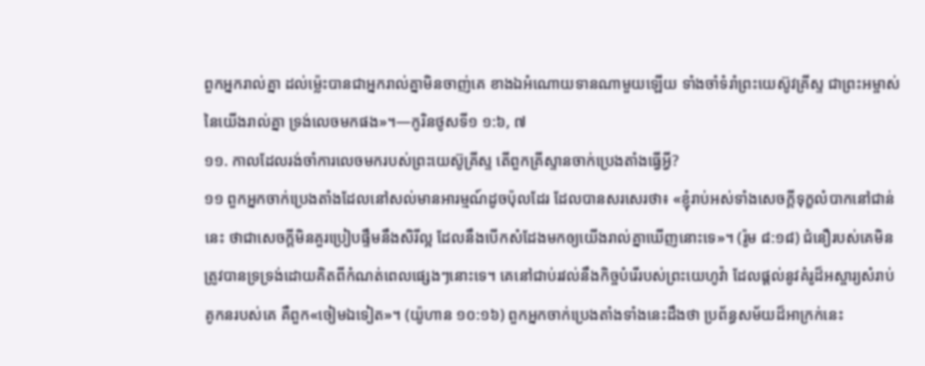ពួកអ្នករាល់គ្នា ដល់ម្ល៉េះបានជាអ្នករាល់គ្នាមិនចាញ់គេ ខាងឯអំណោយទានណាមួយឡើយ ទាំងចាំទំរាំព្រះយេស៊ូវគ្រីស្ទ ជាព្រះអម្ចាស់នៃយើងរាល់គ្នា ទ្រង់លេចមកផង»។—កូរិនថូសទី១ ១:៦, ៧
១១. កាលដែលរង់ចាំការលេចមករបស់ព្រះយេស៊ូគ្រីស្ទ តើពួកគ្រីស្ទានចាក់ប្រេងតាំងធ្វើអ្វី?
១១ ពួកអ្នកចាក់ប្រេងតាំងដែលនៅសល់មានអារម្មណ៍ដូចប៉ុលដែរ ដែលបានសរសេរថា៖ «ខ្ញុំរាប់អស់ទាំងសេចក្ដីទុក្ខលំបាកនៅជាន់នេះ ថាជាសេចក្ដីមិនគួរប្រៀបផ្ទឹមនឹងសិរីល្អ ដែលនឹងបើកសំដែងមកឲ្យយើងរាល់គ្នាឃើញនោះទេ»។ (រ៉ូម ៨:១៨) ជំនឿរបស់គេមិនត្រូវបានទ្រទ្រង់ដោយគិតពីកំណត់ពេលផ្សេងៗនោះទេ។ គេនៅជាប់រវល់នឹងកិច្ចបំរើរបស់ព្រះយេហូវ៉ា ដែលផ្ដល់នូវគំរូដ៏អស្ចារ្យសំរាប់គូកនរបស់គេ គឺពួក«ចៀមឯទៀត»។ (យ៉ូហាន ១០:១៦) ពួកអ្នកចាក់ប្រេងតាំងទាំងនេះដឹងថា ប្រព័ន្ធសម័យដ៏អាក្រក់នេះ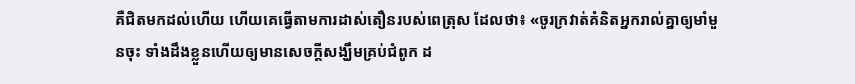គឺជិតមកដល់ហើយ ហើយគេធ្វើតាមការដាស់តឿនរបស់ពេត្រុស ដែលថា៖ «ចូរក្រវាត់គំនិតអ្នករាល់គ្នាឲ្យមាំមួនចុះ ទាំងដឹងខ្លួនហើយឲ្យមានសេចក្ដីសង្ឃឹមគ្រប់ជំពូក ដ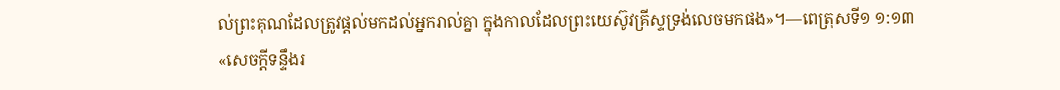ល់ព្រះគុណដែលត្រូវផ្ដល់មកដល់អ្នករាល់គ្នា ក្នុងកាលដែលព្រះយេស៊ូវគ្រីស្ទទ្រង់លេចមកផង»។—ពេត្រុសទី១ ១:១៣
«សេចក្ដីទន្ទឹងរ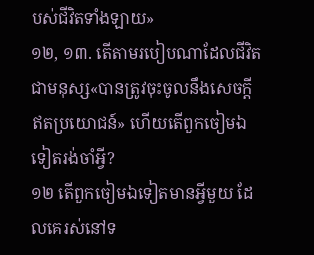បស់ជីវិតទាំងឡាយ»
១២, ១៣. តើតាមរបៀបណាដែលជីវិតជាមនុស្ស«បានត្រូវចុះចូលនឹងសេចក្ដីឥតប្រយោជន៍» ហើយតើពួកចៀមឯទៀតរង់ចាំអ្វី?
១២ តើពួកចៀមឯទៀតមានអ្វីមួយ ដែលគេរស់នៅទ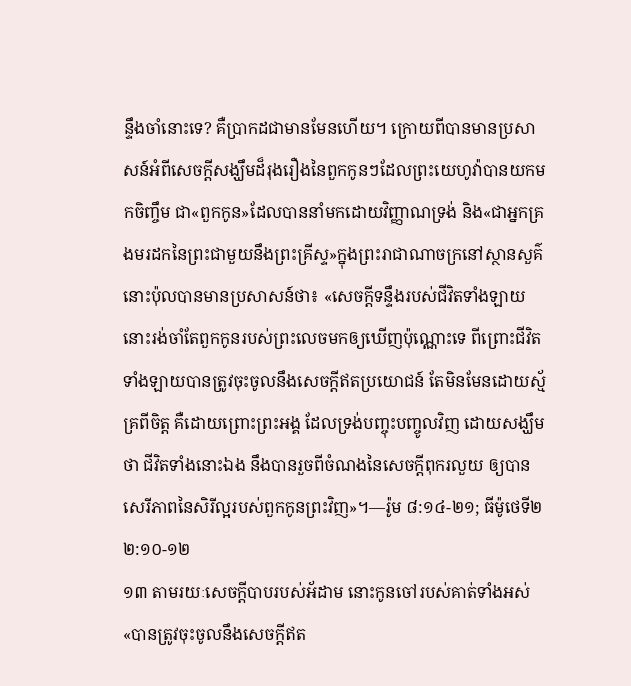ន្ទឹងចាំនោះទេ? គឺប្រាកដជាមានមែនហើយ។ ក្រោយពីបានមានប្រសាសន៍អំពីសេចក្ដីសង្ឃឹមដ៏រុងរឿងនៃពួកកូនៗដែលព្រះយេហូវ៉ាបានយកមកចិញ្ចឹម ជា«ពួកកូន»ដែលបាននាំមកដោយវិញ្ញាណទ្រង់ និង«ជាអ្នកគ្រងមរដកនៃព្រះជាមួយនឹងព្រះគ្រីស្ទ»ក្នុងព្រះរាជាណាចក្រនៅស្ថានសួគ៌ នោះប៉ុលបានមានប្រសាសន៍ថា៖ «សេចក្ដីទន្ទឹងរបស់ជីវិតទាំងឡាយ នោះរង់ចាំតែពួកកូនរបស់ព្រះលេចមកឲ្យឃើញប៉ុណ្ណោះទេ ពីព្រោះជីវិតទាំងឡាយបានត្រូវចុះចូលនឹងសេចក្ដីឥតប្រយោជន៍ តែមិនមែនដោយស្ម័គ្រពីចិត្ត គឺដោយព្រោះព្រះអង្គ ដែលទ្រង់បញ្ចុះបញ្ចូលវិញ ដោយសង្ឃឹមថា ជីវិតទាំងនោះឯង នឹងបានរួចពីចំណងនៃសេចក្ដីពុករលួយ ឲ្យបានសេរីភាពនៃសិរីល្អរបស់ពួកកូនព្រះវិញ»។—រ៉ូម ៨:១៤-២១; ធីម៉ូថេទី២ ២:១០-១២
១៣ តាមរយៈសេចក្ដីបាបរបស់អ័ដាម នោះកូនចៅរបស់គាត់ទាំងអស់ «បានត្រូវចុះចូលនឹងសេចក្ដីឥត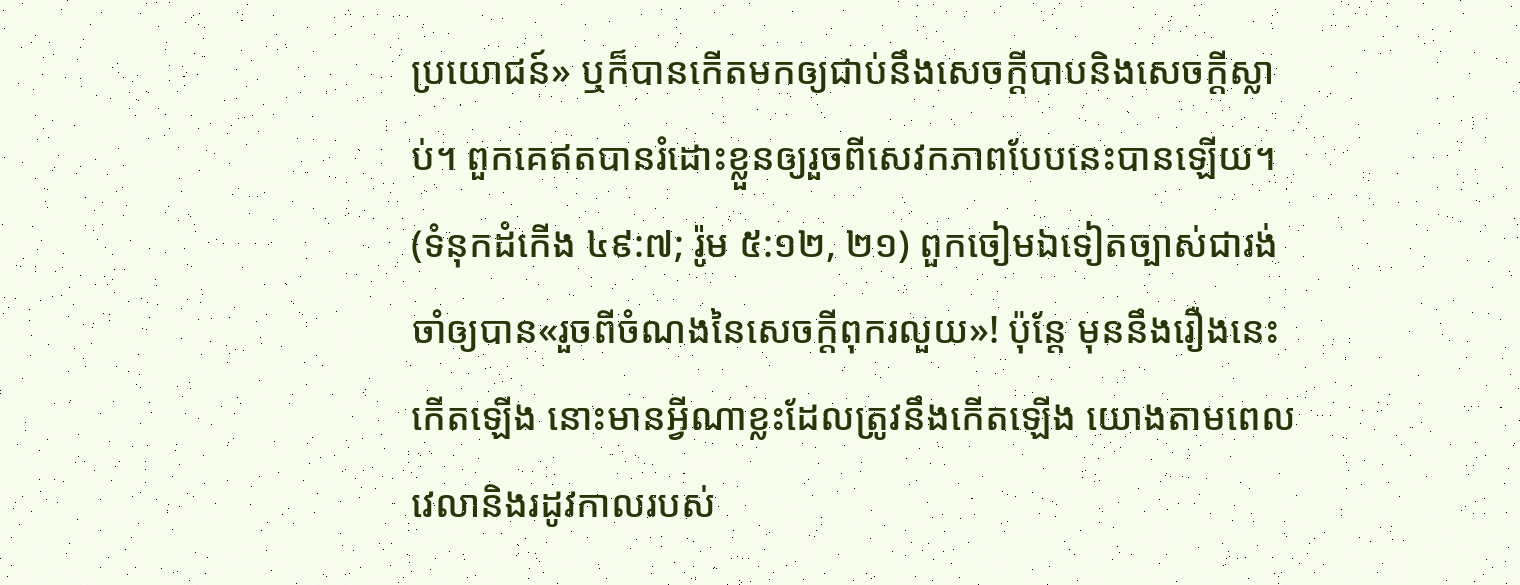ប្រយោជន៍» ឬក៏បានកើតមកឲ្យជាប់នឹងសេចក្ដីបាបនិងសេចក្ដីស្លាប់។ ពួកគេឥតបានរំដោះខ្លួនឲ្យរួចពីសេវកភាពបែបនេះបានឡើយ។ (ទំនុកដំកើង ៤៩:៧; រ៉ូម ៥:១២, ២១) ពួកចៀមឯទៀតច្បាស់ជារង់ចាំឲ្យបាន«រួចពីចំណងនៃសេចក្ដីពុករលួយ»! ប៉ុន្តែ មុននឹងរឿងនេះកើតឡើង នោះមានអ្វីណាខ្លះដែលត្រូវនឹងកើតឡើង យោងតាមពេលវេលានិងរដូវកាលរបស់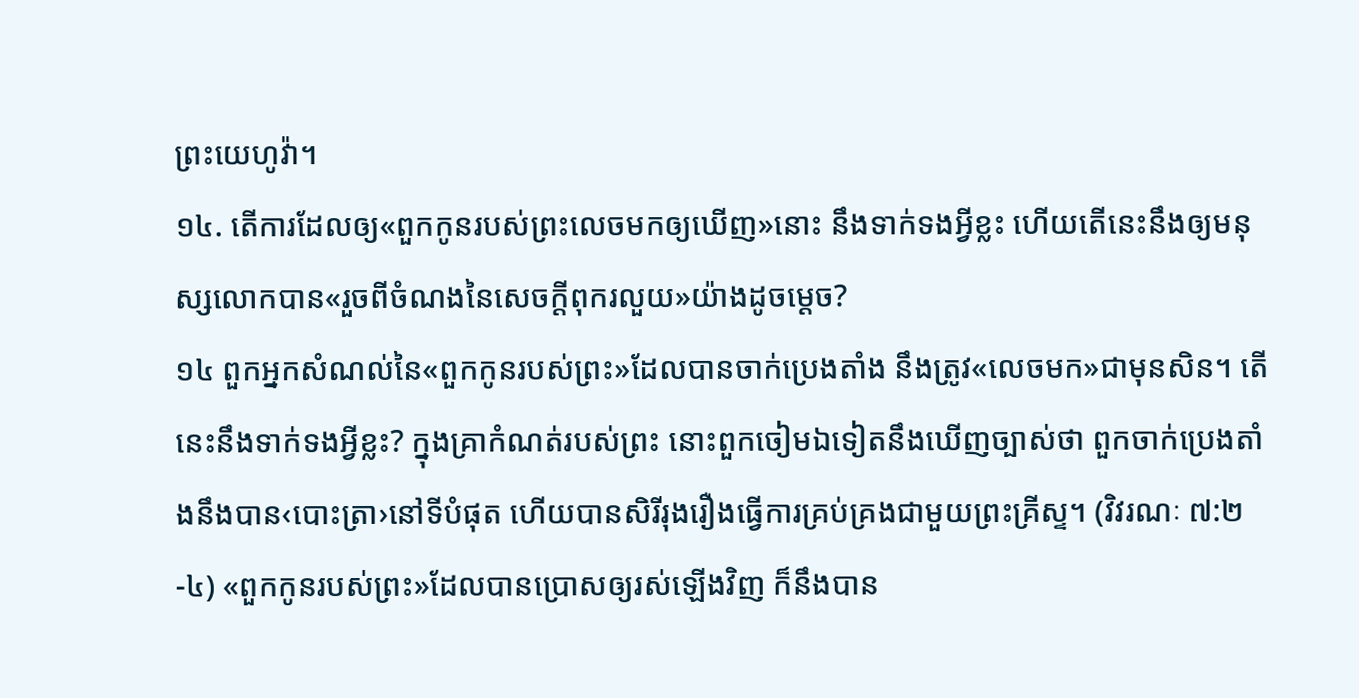ព្រះយេហូវ៉ា។
១៤. តើការដែលឲ្យ«ពួកកូនរបស់ព្រះលេចមកឲ្យឃើញ»នោះ នឹងទាក់ទងអ្វីខ្លះ ហើយតើនេះនឹងឲ្យមនុស្សលោកបាន«រួចពីចំណងនៃសេចក្ដីពុករលួយ»យ៉ាងដូចម្ដេច?
១៤ ពួកអ្នកសំណល់នៃ«ពួកកូនរបស់ព្រះ»ដែលបានចាក់ប្រេងតាំង នឹងត្រូវ«លេចមក»ជាមុនសិន។ តើនេះនឹងទាក់ទងអ្វីខ្លះ? ក្នុងគ្រាកំណត់របស់ព្រះ នោះពួកចៀមឯទៀតនឹងឃើញច្បាស់ថា ពួកចាក់ប្រេងតាំងនឹងបាន‹បោះត្រា›នៅទីបំផុត ហើយបានសិរីរុងរឿងធ្វើការគ្រប់គ្រងជាមួយព្រះគ្រីស្ទ។ (វិវរណៈ ៧:២-៤) «ពួកកូនរបស់ព្រះ»ដែលបានប្រោសឲ្យរស់ឡើងវិញ ក៏នឹងបាន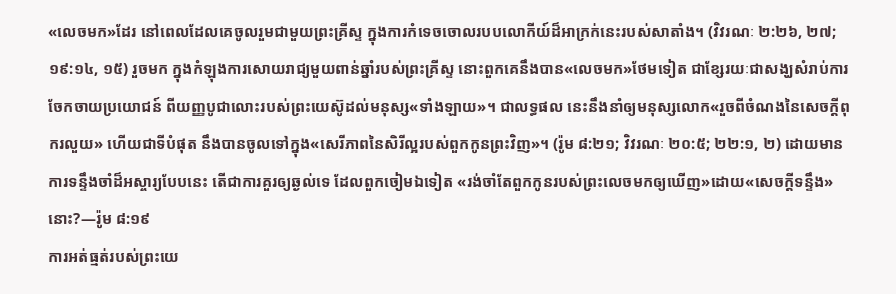«លេចមក»ដែរ នៅពេលដែលគេចូលរួមជាមួយព្រះគ្រីស្ទ ក្នុងការកំទេចចោលរបបលោកីយ៍ដ៏អាក្រក់នេះរបស់សាតាំង។ (វិវរណៈ ២:២៦, ២៧; ១៩:១៤, ១៥) រួចមក ក្នុងកំឡុងការសោយរាជ្យមួយពាន់ឆ្នាំរបស់ព្រះគ្រីស្ទ នោះពួកគេនឹងបាន«លេចមក»ថែមទៀត ជាខ្សែរយៈជាសង្ឃសំរាប់ការចែកចាយប្រយោជន៍ ពីយញ្ញបូជាលោះរបស់ព្រះយេស៊ូដល់មនុស្ស«ទាំងឡាយ»។ ជាលទ្ធផល នេះនឹងនាំឲ្យមនុស្សលោក«រួចពីចំណងនៃសេចក្ដីពុករលួយ» ហើយជាទីបំផុត នឹងបានចូលទៅក្នុង«សេរីភាពនៃសិរីល្អរបស់ពួកកូនព្រះវិញ»។ (រ៉ូម ៨:២១; វិវរណៈ ២០:៥; ២២:១, ២) ដោយមានការទន្ទឹងចាំដ៏អស្ចារ្យបែបនេះ តើជាការគួរឲ្យឆ្ងល់ទេ ដែលពួកចៀមឯទៀត «រង់ចាំតែពួកកូនរបស់ព្រះលេចមកឲ្យឃើញ»ដោយ«សេចក្ដីទន្ទឹង»នោះ?—រ៉ូម ៨:១៩
ការអត់ធ្មត់របស់ព្រះយេ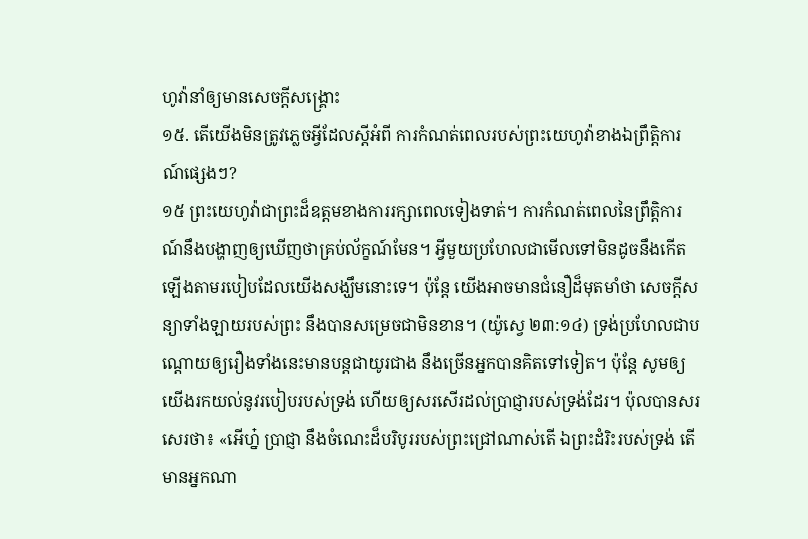ហូវ៉ានាំឲ្យមានសេចក្ដីសង្គ្រោះ
១៥. តើយើងមិនត្រូវភ្លេចអ្វីដែលស្តីអំពី ការកំណត់ពេលរបស់ព្រះយេហូវ៉ាខាងឯព្រឹត្ដិការណ៍ផ្សេងៗ?
១៥ ព្រះយេហូវ៉ាជាព្រះដ៏ឧត្តមខាងការរក្សាពេលទៀងទាត់។ ការកំណត់ពេលនៃព្រឹត្ដិការណ៍នឹងបង្ហាញឲ្យឃើញថាគ្រប់ល័ក្ខណ៍មែន។ អ្វីមួយប្រហែលជាមើលទៅមិនដូចនឹងកើតឡើងតាមរបៀបដែលយើងសង្ឃឹមនោះទេ។ ប៉ុន្តែ យើងអាចមានជំនឿដ៏មុតមាំថា សេចក្ដីសន្យាទាំងឡាយរបស់ព្រះ នឹងបានសម្រេចជាមិនខាន។ (យ៉ូស្វេ ២៣:១៤) ទ្រង់ប្រហែលជាបណ្ដោយឲ្យរឿងទាំងនេះមានបន្តជាយូរជាង នឹងច្រើនអ្នកបានគិតទៅទៀត។ ប៉ុន្តែ សូមឲ្យយើងរកយល់នូវរបៀបរបស់ទ្រង់ ហើយឲ្យសរសើរដល់ប្រាជ្ញារបស់ទ្រង់ដែរ។ ប៉ុលបានសរសេរថា៖ «អើហ្ន៎ ប្រាជ្ញា នឹងចំណេះដ៏បរិបូររបស់ព្រះជ្រៅណាស់តើ ឯព្រះដំរិះរបស់ទ្រង់ តើមានអ្នកណា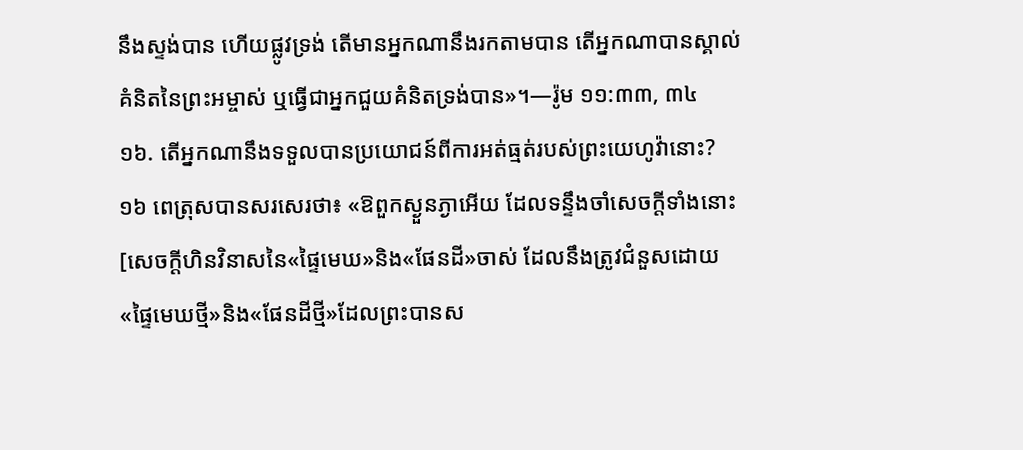នឹងស្ទង់បាន ហើយផ្លូវទ្រង់ តើមានអ្នកណានឹងរកតាមបាន តើអ្នកណាបានស្គាល់គំនិតនៃព្រះអម្ចាស់ ឬធ្វើជាអ្នកជួយគំនិតទ្រង់បាន»។—រ៉ូម ១១:៣៣, ៣៤
១៦. តើអ្នកណានឹងទទួលបានប្រយោជន៍ពីការអត់ធ្មត់របស់ព្រះយេហូវ៉ានោះ?
១៦ ពេត្រុសបានសរសេរថា៖ «ឱពួកស្ងួនភ្ងាអើយ ដែលទន្ទឹងចាំសេចក្ដីទាំងនោះ [សេចក្ដីហិនវិនាសនៃ«ផ្ទៃមេឃ»និង«ផែនដី»ចាស់ ដែលនឹងត្រូវជំនួសដោយ«ផ្ទៃមេឃថ្មី»និង«ផែនដីថ្មី»ដែលព្រះបានស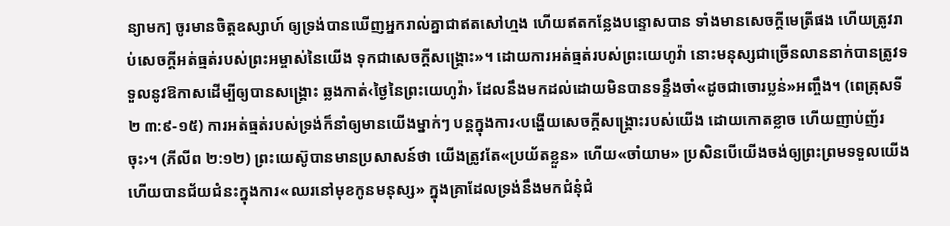ន្យាមក] ចូរមានចិត្តឧស្សាហ៍ ឲ្យទ្រង់បានឃើញអ្នករាល់គ្នាជាឥតសៅហ្មង ហើយឥតកន្លែងបន្ទោសបាន ទាំងមានសេចក្ដីមេត្រីផង ហើយត្រូវរាប់សេចក្ដីអត់ធ្មត់របស់ព្រះអម្ចាស់នៃយើង ទុកជាសេចក្ដីសង្គ្រោះ»។ ដោយការអត់ធ្មត់របស់ព្រះយេហូវ៉ា នោះមនុស្សជាច្រើនលាននាក់បានត្រូវទទួលនូវឱកាសដើម្បីឲ្យបានសង្គ្រោះ ឆ្លងកាត់‹ថ្ងៃនៃព្រះយេហូវ៉ា› ដែលនឹងមកដល់ដោយមិនបានទន្ទឹងចាំ«ដូចជាចោរប្លន់»អញ្ចឹង។ (ពេត្រុសទី២ ៣:៩-១៥) ការអត់ធ្មត់របស់ទ្រង់ក៏នាំឲ្យមានយើងម្នាក់ៗ បន្តក្នុងការ‹បង្ហើយសេចក្ដីសង្គ្រោះរបស់យើង ដោយកោតខ្លាច ហើយញាប់ញ័រចុះ›។ (ភីលីព ២:១២) ព្រះយេស៊ូបានមានប្រសាសន៍ថា យើងត្រូវតែ«ប្រយ័តខ្លួន» ហើយ«ចាំយាម» ប្រសិនបើយើងចង់ឲ្យព្រះព្រមទទួលយើង ហើយបានជ័យជំនះក្នុងការ«ឈរនៅមុខកូនមនុស្ស» ក្នុងគ្រាដែលទ្រង់នឹងមកជំនុំជំ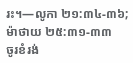រះ។—លូកា ២១:៣៤-៣៦; ម៉ាថាយ ២៥:៣១-៣៣
ចូរខំរង់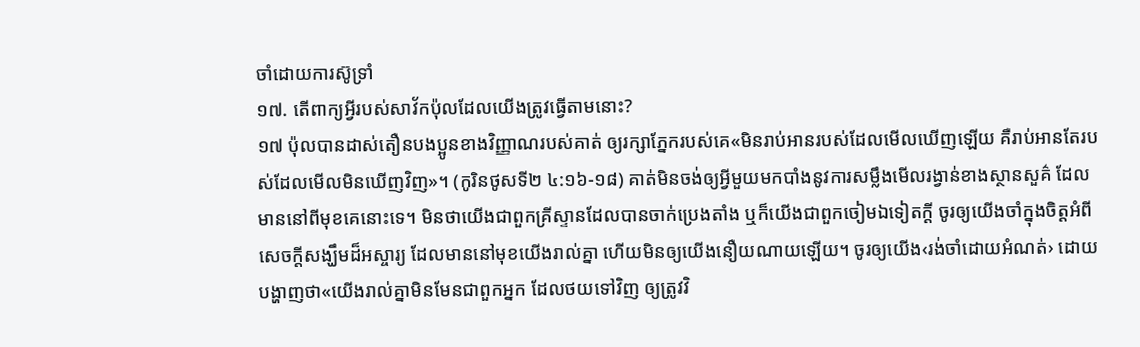ចាំដោយការស៊ូទ្រាំ
១៧. តើពាក្យអ្វីរបស់សាវ័កប៉ុលដែលយើងត្រូវធ្វើតាមនោះ?
១៧ ប៉ុលបានដាស់តឿនបងប្អូនខាងវិញ្ញាណរបស់គាត់ ឲ្យរក្សាភ្នែករបស់គេ«មិនរាប់អានរបស់ដែលមើលឃើញឡើយ គឺរាប់អានតែរបស់ដែលមើលមិនឃើញវិញ»។ (កូរិនថូសទី២ ៤:១៦-១៨) គាត់មិនចង់ឲ្យអ្វីមួយមកបាំងនូវការសម្លឹងមើលរង្វាន់ខាងស្ថានសួគ៌ ដែលមាននៅពីមុខគេនោះទេ។ មិនថាយើងជាពួកគ្រីស្ទានដែលបានចាក់ប្រេងតាំង ឬក៏យើងជាពួកចៀមឯទៀតក្ដី ចូរឲ្យយើងចាំក្នុងចិត្តអំពីសេចក្ដីសង្ឃឹមដ៏អស្ចារ្យ ដែលមាននៅមុខយើងរាល់គ្នា ហើយមិនឲ្យយើងនឿយណាយឡើយ។ ចូរឲ្យយើង‹រង់ចាំដោយអំណត់› ដោយបង្ហាញថា«យើងរាល់គ្នាមិនមែនជាពួកអ្នក ដែលថយទៅវិញ ឲ្យត្រូវវិ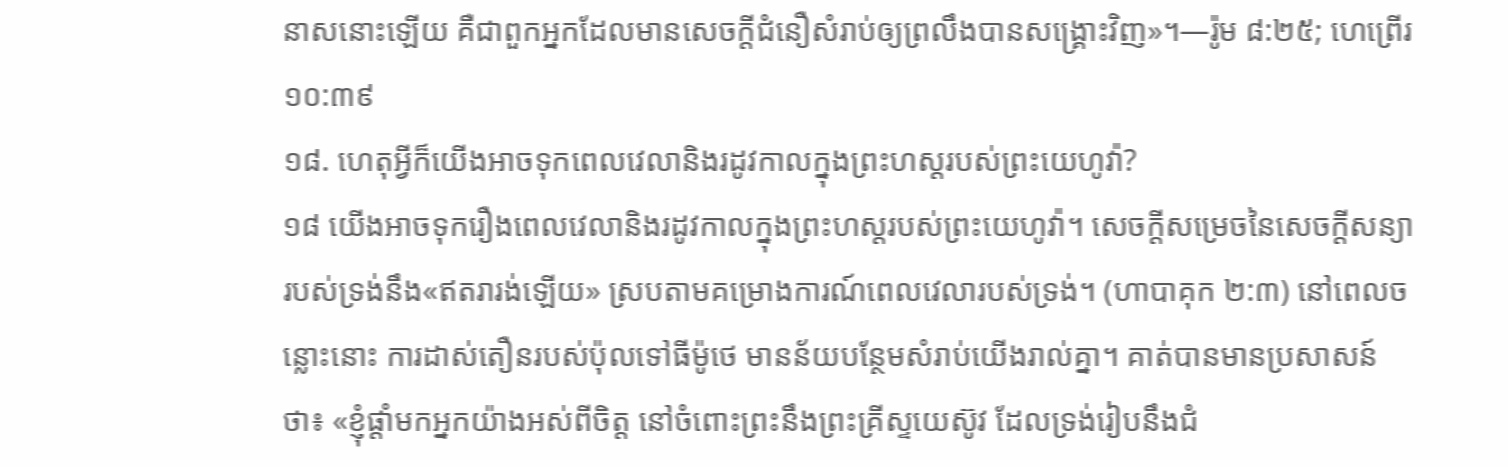នាសនោះឡើយ គឺជាពួកអ្នកដែលមានសេចក្ដីជំនឿសំរាប់ឲ្យព្រលឹងបានសង្គ្រោះវិញ»។—រ៉ូម ៨:២៥; ហេព្រើរ ១០:៣៩
១៨. ហេតុអ្វីក៏យើងអាចទុកពេលវេលានិងរដូវកាលក្នុងព្រះហស្តរបស់ព្រះយេហូវ៉ា?
១៨ យើងអាចទុករឿងពេលវេលានិងរដូវកាលក្នុងព្រះហស្តរបស់ព្រះយេហូវ៉ា។ សេចក្ដីសម្រេចនៃសេចក្ដីសន្យារបស់ទ្រង់នឹង«ឥតរារង់ឡើយ» ស្របតាមគម្រោងការណ៍ពេលវេលារបស់ទ្រង់។ (ហាបាគុក ២:៣) នៅពេលចន្លោះនោះ ការដាស់តឿនរបស់ប៉ុលទៅធីម៉ូថេ មានន័យបន្ថែមសំរាប់យើងរាល់គ្នា។ គាត់បានមានប្រសាសន៍ថា៖ «ខ្ញុំផ្ដាំមកអ្នកយ៉ាងអស់ពីចិត្ត នៅចំពោះព្រះនឹងព្រះគ្រីស្ទយេស៊ូវ ដែលទ្រង់រៀបនឹងជំ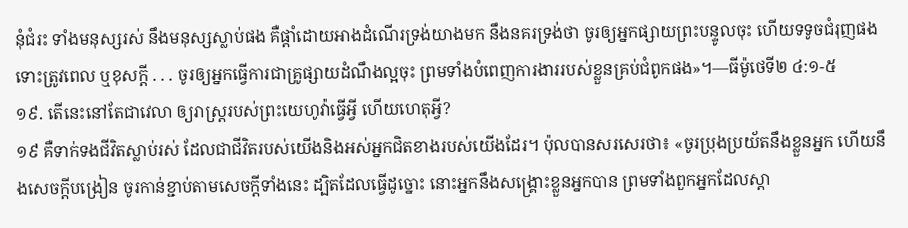នុំជំរះ ទាំងមនុស្សរស់ នឹងមនុស្សស្លាប់ផង គឺផ្ដាំដោយអាងដំណើរទ្រង់យាងមក នឹងនគរទ្រង់ថា ចូរឲ្យអ្នកផ្សាយព្រះបន្ទូលចុះ ហើយទទូចជំរុញផង ទោះត្រូវពេល ឬខុសក្ដី . . . ចូរឲ្យអ្នកធ្វើការជាគ្រូផ្សាយដំណឹងល្អចុះ ព្រមទាំងបំពេញការងាររបស់ខ្លួនគ្រប់ជំពូកផង»។—ធីម៉ូថេទី២ ៤:១-៥
១៩. តើនេះនៅតែជាវេលា ឲ្យរាស្ត្ររបស់ព្រះយេហូវ៉ាធ្វើអ្វី ហើយហេតុអ្វី?
១៩ គឺទាក់ទងជីវិតស្លាប់រស់ ដែលជាជីវិតរបស់យើងនិងអស់អ្នកជិតខាងរបស់យើងដែរ។ ប៉ុលបានសរសេរថា៖ «ចូរប្រុងប្រយ័តនឹងខ្លួនអ្នក ហើយនឹងសេចក្ដីបង្រៀន ចូរកាន់ខ្ជាប់តាមសេចក្ដីទាំងនេះ ដ្បិតដែលធ្វើដូច្នោះ នោះអ្នកនឹងសង្គ្រោះខ្លួនអ្នកបាន ព្រមទាំងពួកអ្នកដែលស្ដា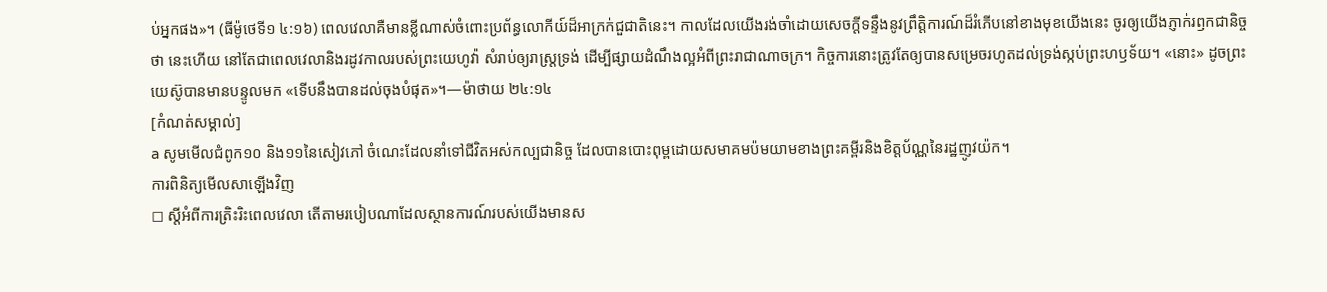ប់អ្នកផង»។ (ធីម៉ូថេទី១ ៤:១៦) ពេលវេលាគឺមានខ្លីណាស់ចំពោះប្រព័ន្ធលោកីយ៍ដ៏អាក្រក់ជួជាតិនេះ។ កាលដែលយើងរង់ចាំដោយសេចក្ដីទន្ទឹងនូវព្រឹត្ដិការណ៍ដ៏រំភើបនៅខាងមុខយើងនេះ ចូរឲ្យយើងភ្ញាក់រឭកជានិច្ចថា នេះហើយ នៅតែជាពេលវេលានិងរដូវកាលរបស់ព្រះយេហូវ៉ា សំរាប់ឲ្យរាស្ត្រទ្រង់ ដើម្បីផ្សាយដំណឹងល្អអំពីព្រះរាជាណាចក្រ។ កិច្ចការនោះត្រូវតែឲ្យបានសម្រេចរហូតដល់ទ្រង់ស្កប់ព្រះហឫទ័យ។ «នោះ» ដូចព្រះយេស៊ូបានមានបន្ទូលមក «ទើបនឹងបានដល់ចុងបំផុត»។—ម៉ាថាយ ២៤:១៤
[កំណត់សម្គាល់]
a សូមមើលជំពូក១០ និង១១នៃសៀវភៅ ចំណេះដែលនាំទៅជីវិតអស់កល្បជានិច្ច ដែលបានបោះពុម្ពដោយសមាគមប៉មយាមខាងព្រះគម្ពីរនិងខិត្តប័ណ្ណនៃរដ្ឋញូវយ៉ក។
ការពិនិត្យមើលសាឡើងវិញ
◻ ស្តីអំពីការត្រិះរិះពេលវេលា តើតាមរបៀបណាដែលស្ថានការណ៍របស់យើងមានស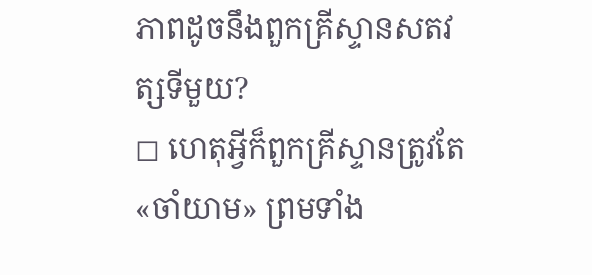ភាពដូចនឹងពួកគ្រីស្ទានសតវត្សទីមួយ?
◻ ហេតុអ្វីក៏ពួកគ្រីស្ទានត្រូវតែ«ចាំយាម» ព្រមទាំង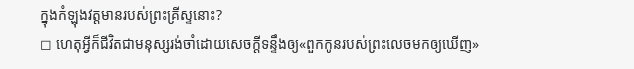ក្នុងកំឡុងវត្តមានរបស់ព្រះគ្រីស្ទនោះ?
◻ ហេតុអ្វីក៏ជីវិតជាមនុស្សរង់ចាំដោយសេចក្ដីទន្ទឹងឲ្យ«ពួកកូនរបស់ព្រះលេចមកឲ្យឃើញ»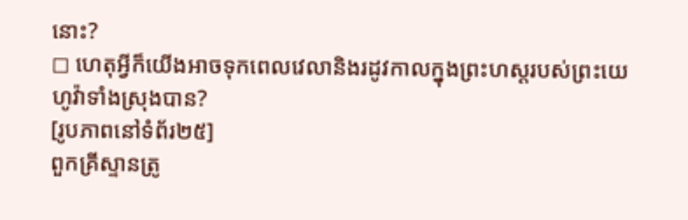នោះ?
◻ ហេតុអ្វីក៏យើងអាចទុកពេលវេលានិងរដូវកាលក្នុងព្រះហស្តរបស់ព្រះយេហូវ៉ាទាំងស្រុងបាន?
[រូបភាពនៅទំព័រ២៥]
ពួកគ្រីស្ទានត្រូ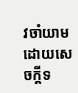វចាំយាមដោយសេចក្ដីទ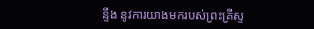ន្ទឹង នូវការយាងមករបស់ព្រះគ្រីស្ទ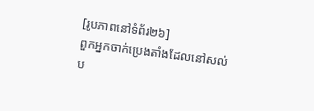[រូបភាពនៅទំព័រ២៦]
ពួកអ្នកចាក់ប្រេងតាំងដែលនៅសល់ ប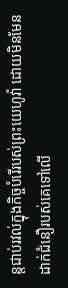ន្តជាប់រវល់ក្នុងកិច្ចបំរើរបស់ព្រះយេហូវ៉ា ដោយមិនមែនដាក់ជំនឿរបស់គេទៅលើ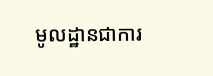មូលដ្ឋានជាការ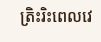ត្រិះរិះពេលវេ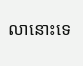លានោះទេ